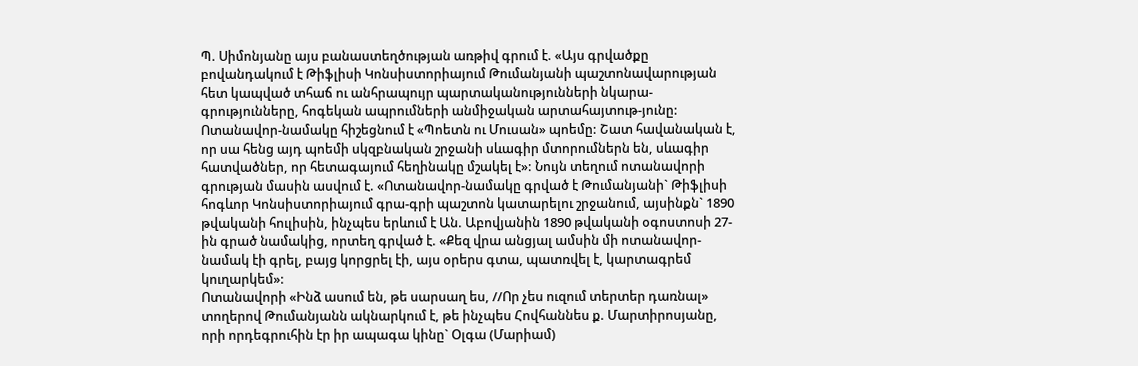Պ. Սիմոնյանը այս բանաստեղծության առթիվ գրում է. «Այս գրվածքը բովանդակում է Թիֆլիսի Կոնսիստորիայում Թումանյանի պաշտոնավարության հետ կապված տհաճ ու անհրապույր պարտականությունների նկարա-գրությունները, հոգեկան ապրումների անմիջական արտահայտութ-յունը: Ոտանավոր-նամակը հիշեցնում է «Պոետն ու Մուսան» պոեմը: Շատ հավանական է, որ սա հենց այդ պոեմի սկզբնական շրջանի սևագիր մտորումներն են, սևագիր հատվածներ, որ հետագայում հեղինակը մշակել է»: Նույն տեղում ոտանավորի գրության մասին ասվում է. «Ոտանավոր-նամակը գրված է Թումանյանի` Թիֆլիսի հոգևոր Կոնսիստորիայում գրա-գրի պաշտոն կատարելու շրջանում, այսինքն` 1890 թվականի հուլիսին, ինչպես երևում է Ան. Աբովյանին 1890 թվականի օգոստոսի 27-ին գրած նամակից, որտեղ գրված է. «Քեզ վրա անցյալ ամսին մի ոտանավոր-նամակ էի գրել, բայց կորցրել էի, այս օրերս գտա, պատռվել է, կարտագրեմ կուղարկեմ»:
Ոտանավորի «Ինձ ասում են, թե սարսաղ ես, //Որ չես ուզում տերտեր դառնալ» տողերով Թումանյանն ակնարկում է, թե ինչպես Հովհաննես ք. Մարտիրոսյանը, որի որդեգրուհին էր իր ապագա կինը` Օլգա (Մարիամ)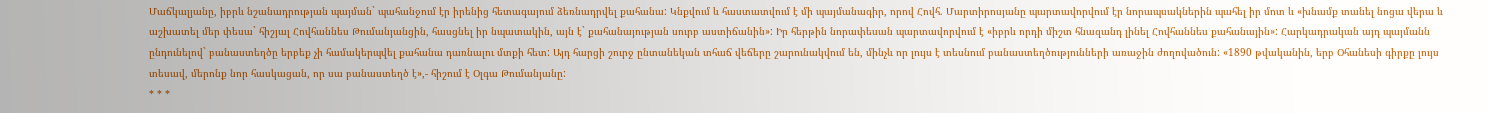Մաճկալյանը, իբրև նշանադրության պայման` պահանջում էր իրենից հետագայում ձեռնադրվել քահանա: Կնքվում և հաստատվում է մի պայմանագիր, որով Հովհ. Մարտիրոսյանը պարտավորվում էր նորապսակներին պահել իր մոտ և «խնամք տանել նոցա վերա և աշխատել մեր փեսա` հիշյալ Հովհաննես Թումանյանցին, հասցնել իր նպատակին, այն է` քահանայության սուրբ աստիճանին»: Իր հերթին նորափեսան պարտավորվում է «իբրև որդի միշտ հնազանդ լինել Հովհաննես քահանային»: Հարկադրական այդ պայմանն ընդունելով` բանաստեղծը երբեք չի համակերպվել քահանա դառնալու մտքի հետ: Այդ հարցի շուրջ ընտանեկան տհաճ վեճերը շարունակվում են, մինչև որ լույս է տեսնում բանաստեղծությունների առաջին ժողովածուն: «1890 թվականին, երբ Օհանեսի գիրքը լույս տեսավ, մերոնք նոր հասկացան, որ սա բանաստեղծ է»,- հիշում է Օլգա Թումանյանը:
* * *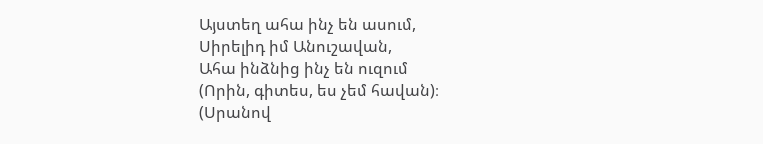Այստեղ ահա ինչ են ասում,
Սիրելիդ իմ Անուշավան,
Ահա ինձնից ինչ են ուզում
(Որին, գիտես, ես չեմ հավան)։
(Սրանով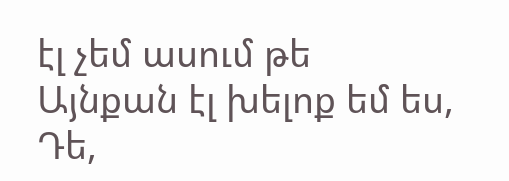էլ չեմ ասում թե
Այնքան էլ խելոք եմ ես,
Դե,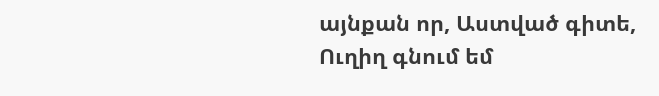այնքան որ, Աստված գիտե,
Ուղիղ գնում եմ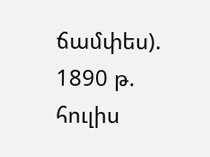ճամփես).
1890 թ. հուլիս